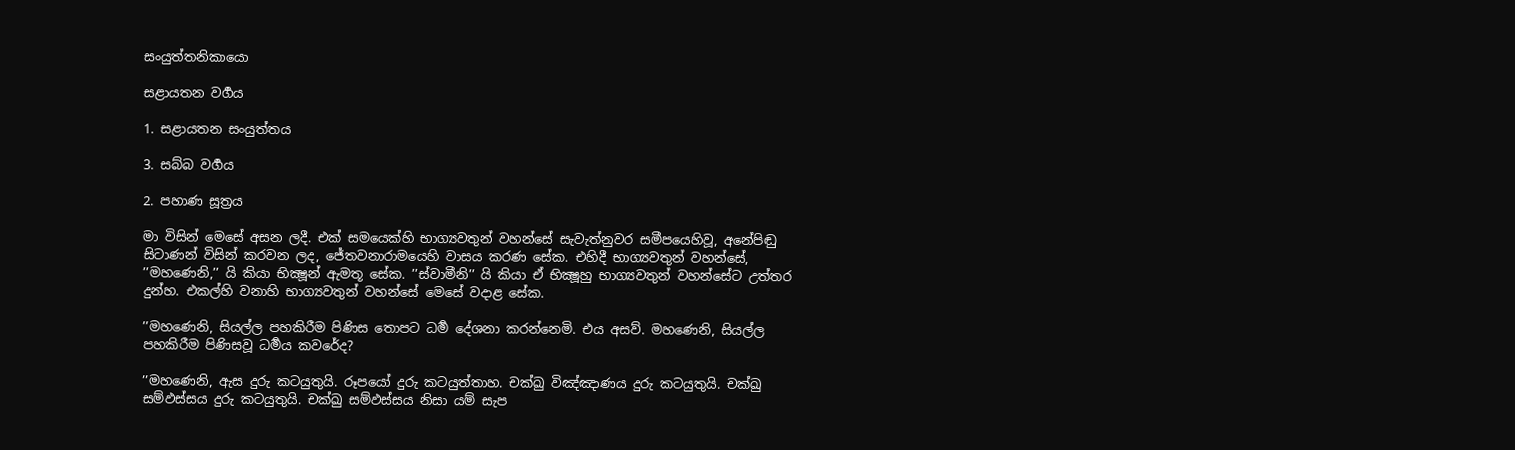සංයුත්තනිකායො

සළායතන වර්‍ගය

1. සළායතන සංයුත්තය

3. සබ්බ වර්‍ගය

2. පහාණ සූත්‍රය

මා විසින් මෙසේ අසන ලදී. එක් සමයෙක්හි භාග්‍යවතුන් වහන්සේ සැවැත්නුවර සමීපයෙහිවූ, අනේපිඬු සිටාණන් විසින් කරවන ලද, ජේතවනාරාමයෙහි වාසය කරණ සේක. එහිදී භාග්‍යවතුන් වහන්සේ, ’’මහණෙනි,’’ යි කියා භික්‍ෂූන් ඇමතූ සේක. ’’ස්වාමීනි’’ යි කියා ඒ භික්‍ෂූහු භාග්‍යවතුන් වහන්සේට උත්තර දුන්හ. එකල්හි වනාහි භාග්‍යවතුන් වහන්සේ මෙසේ වදාළ සේක.

’’මහණෙනි, සියල්ල පහකිරීම පිණිස තොපට ධර්‍ම දේශනා කරන්නෙමි. එය අසව්. මහණෙනි, සියල්ල පහකිරීම පිණිසවූ ධර්‍මය කවරේද?

’’මහණෙනි, ඇස දුරු කටයුතුයි. රූපයෝ දුරු කටයුත්තාහ. චක්ඛු විඤ්ඤාණය දුරු කටයුතුයි. චක්ඛු සම්ඵස්සය දුරු කටයුතුයි. චක්ඛු සම්ඵස්සය නිසා යම් සැප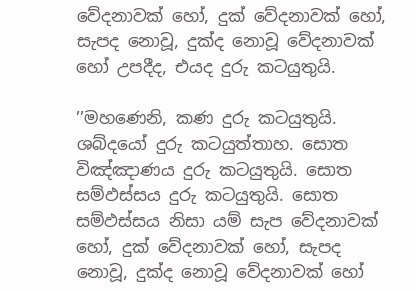වේදනාවක් හෝ, දුක් වේදනාවක් හෝ, සැපද නොවූ, දුක්ද නොවූ වේදනාවක් හෝ උපදීද, එයද දුරු කටයුතුයි.

’’මහණෙනි, කණ දුරු කටයුතුයි. ශබ්දයෝ දුරු කටයුත්තාහ. සොත විඤ්ඤාණය දුරු කටයුතුයි. සොත සම්ඵස්සය දුරු කටයුතුයි. සොත සම්ඵස්සය නිසා යම් සැප වේදනාවක් හෝ, දුක් වේදනාවක් හෝ, සැපද නොවූ, දුක්ද නොවූ වේදනාවක් හෝ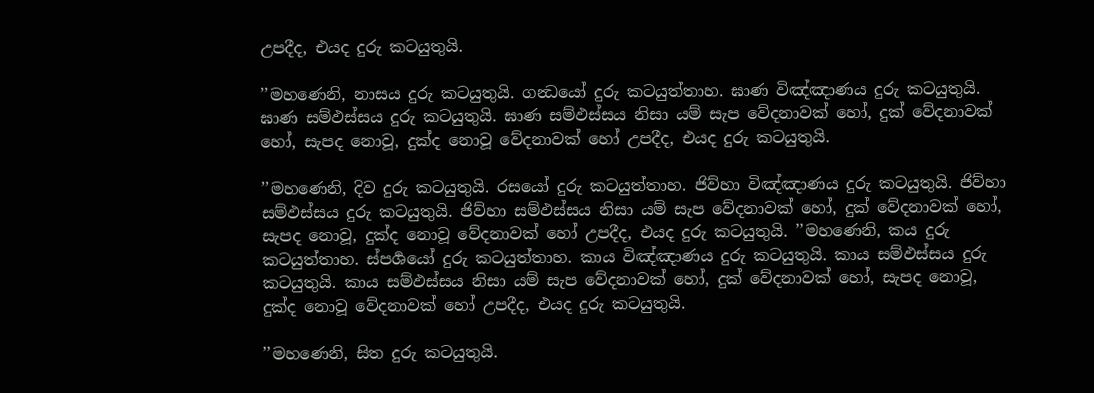උපදීද, එයද දුරු කටයුතුයි.

’’මහණෙනි, නාසය දුරු කටයුතුයි. ගන්‍ධයෝ දුරු කටයුත්තාහ. ඝාණ විඤ්ඤාණය දුරු කටයුතුයි. ඝාණ සම්ඵස්සය දුරු කටයුතුයි. ඝාණ සම්ඵස්සය නිසා යම් සැප වේදනාවක් හෝ, දුක් වේදනාවක් හෝ, සැපද නොවූ, දුක්ද නොවූ වේදනාවක් හෝ උපදීද, එයද දුරු කටයුතුයි.

’’මහණෙනි, දිව දුරු කටයුතුයි. රසයෝ දුරු කටයුත්තාහ. ජිව්හා විඤ්ඤාණය දුරු කටයුතුයි. ජිව්හා සම්ඵස්සය දුරු කටයුතුයි. ජිව්හා සම්ඵස්සය නිසා යම් සැප වේදනාවක් හෝ, දුක් වේදනාවක් හෝ, සැපද නොවූ, දුක්ද නොවූ වේදනාවක් හෝ උපදීද, එයද දුරු කටයුතුයි. ’’මහණෙනි, කය දුරු කටයුත්තාහ. ස්පර්‍ශයෝ දුරු කටයුත්තාහ. කාය විඤ්ඤාණය දුරු කටයුතුයි. කාය සම්ඵස්සය දුරු කටයුතුයි. කාය සම්ඵස්සය නිසා යම් සැප වේදනාවක් හෝ, දුක් වේදනාවක් හෝ, සැපද නොවූ, දුක්ද නොවූ වේදනාවක් හෝ උපදීද, එයද දුරු කටයුතුයි.

’’මහණෙනි, සිත දුරු කටයුතුයි.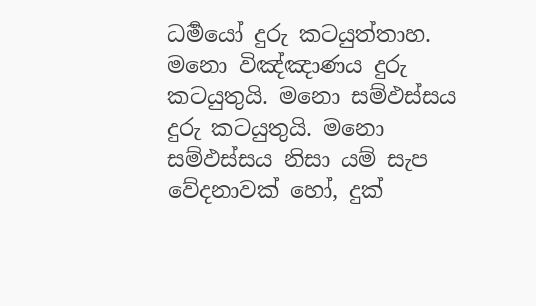ධර්‍මයෝ දුරු කටයුත්තාහ. මනො විඤ්ඤාණය දුරු කටයුතුයි. මනො සම්ඵස්සය දුරු කටයුතුයි. මනො සම්ඵස්සය නිසා යම් සැප වේදනාවක් හෝ, දුක්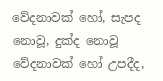වේදනාවක් හෝ, සැපද නොවූ, දුක්ද නොවූ වේදනාවක් හෝ උපදීද,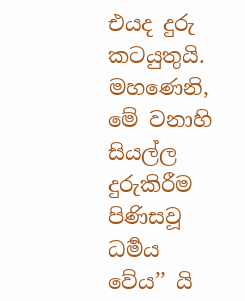එයද දුරු කටයුතුයි. මහණෙනි, මේ වනාහි සියල්ල දුරුකිරීම පිණිසවූ ධර්‍මය වේය’’ යි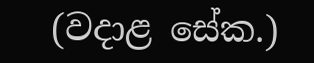(වදාළ සේක.)